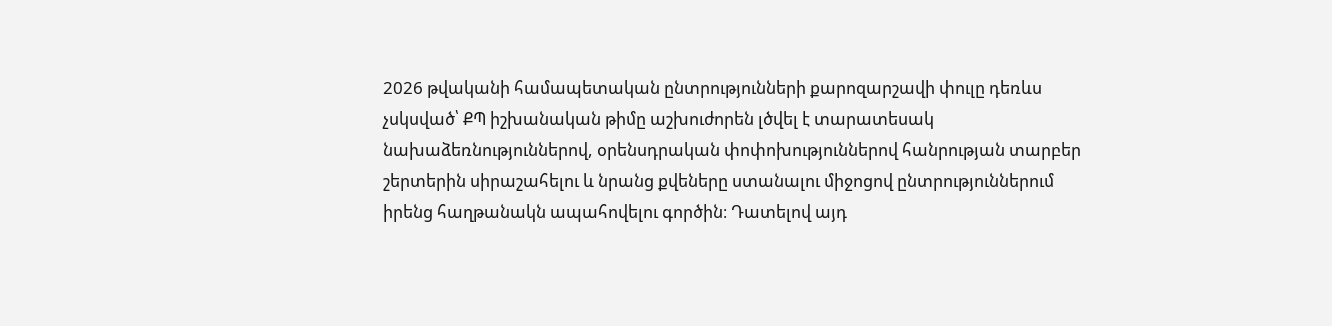2026 թվականի համապետական ընտրությունների քարոզարշավի փուլը դեռևս չսկսված՝ ՔՊ իշխանական թիմը աշխուժորեն լծվել է տարատեսակ նախաձեռնություններով, օրենսդրական փոփոխություններով հանրության տարբեր շերտերին սիրաշահելու և նրանց քվեները ստանալու միջոցով ընտրություններում իրենց հաղթանակն ապահովելու գործին։ Դատելով այդ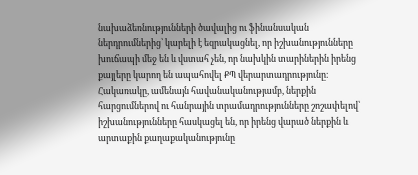նախաձեռնությունների ծավալից ու ֆինանսական ներդրումներից՝ կարելի է եզրակացնել, որ իշխանությունները խուճապի մեջ են և վստահ չեն, որ նախկին տարիներին իրենց քայլերը կարող են ապահովել ՔՊ վերարտադրությունը։
Հակառակը, ամենայն հավանականությամբ, ներքին հարցումներով ու հանրային տրամադրությունները շոշափելով՝ իշխանությունները հասկացել են, որ իրենց վարած ներքին և արտաքին քաղաքականությունը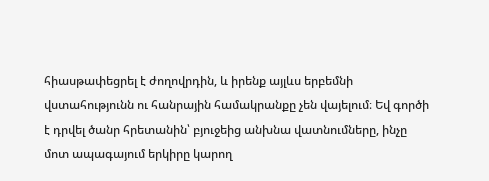հիասթափեցրել է ժողովրդին, և իրենք այլևս երբեմնի վստահությունն ու հանրային համակրանքը չեն վայելում։ Եվ գործի է դրվել ծանր հրետանին՝ բյուջեից անխնա վատնումները, ինչը մոտ ապագայում երկիրը կարող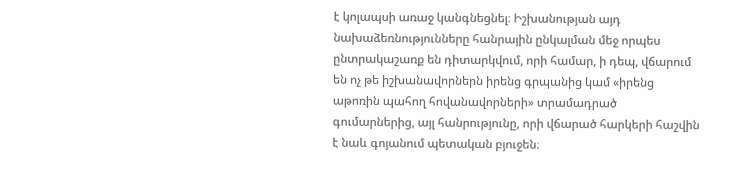է կոլապսի առաջ կանգնեցնել։ Իշխանության այդ նախաձեռնությունները հանրային ընկալման մեջ որպես ընտրակաշառք են դիտարկվում, որի համար, ի դեպ, վճարում են ոչ թե իշխանավորներն իրենց գրպանից կամ «իրենց աթոռին պահող հովանավորների» տրամադրած գումարներից, այլ հանրությունը, որի վճարած հարկերի հաշվին է նաև գոյանում պետական բյուջեն։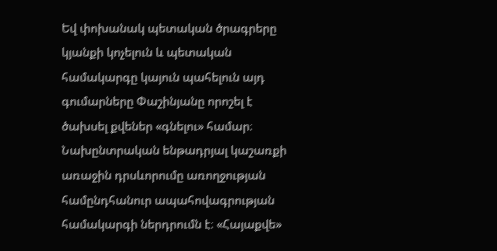Եվ փոխանակ պետական ծրագրերը կյանքի կոչելուն և պետական համակարգը կայուն պահելուն այդ գումարները Փաշինյանը որոշել է ծախսել քվեներ «գնելու» համար։
Նախընտրական ենթադրյալ կաշառքի առաջին դրսևորումը առողջության համընդհանուր ապահովագրության համակարգի ներդրումն է։ «Հայաքվե»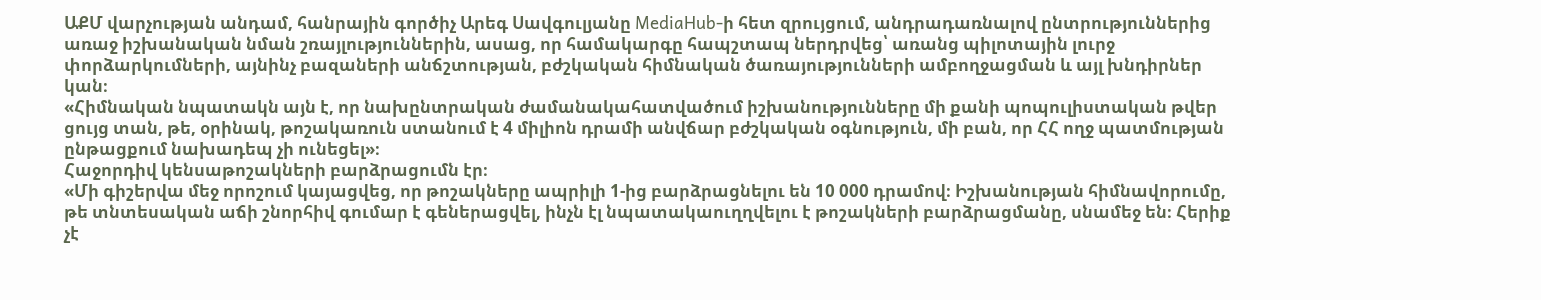ԱՔՄ վարչության անդամ, հանրային գործիչ Արեգ Սավգուլյանը MediaHub-ի հետ զրույցում, անդրադառնալով ընտրություններից առաջ իշխանական նման շռայլություններին, ասաց, որ համակարգը հապշտապ ներդրվեց՝ առանց պիլոտային լուրջ փորձարկումների, այնինչ բազաների անճշտության, բժշկական հիմնական ծառայությունների ամբողջացման և այլ խնդիրներ կան։
«Հիմնական նպատակն այն է, որ նախընտրական ժամանակահատվածում իշխանությունները մի քանի պոպուլիստական թվեր ցույց տան, թե, օրինակ, թոշակառուն ստանում է 4 միլիոն դրամի անվճար բժշկական օգնություն, մի բան, որ ՀՀ ողջ պատմության ընթացքում նախադեպ չի ունեցել»։
Հաջորդիվ կենսաթոշակների բարձրացումն էր։
«Մի գիշերվա մեջ որոշում կայացվեց, որ թոշակները ապրիլի 1-ից բարձրացնելու են 10 000 դրամով։ Իշխանության հիմնավորումը, թե տնտեսական աճի շնորհիվ գումար է գեներացվել, ինչն էլ նպատակաուղղվելու է թոշակների բարձրացմանը, սնամեջ են։ Հերիք չէ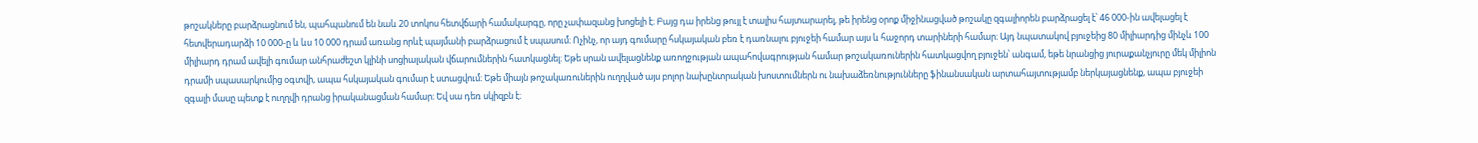թոշակները բարձրացնում են, պահպանում են նաև 20 տոկոս հետվճարի համակարգը, որը չափազանց խոցելի է։ Բայց դա իրենց թույլ է տալիս հայտարարել, թե իրենց օրոք միջինացված թոշակը զգալիորեն բարձրացել է՝ 46 000-ին ավելացել է հետվերադարձի 10 000-ը և ևս 10 000 դրամ առանց որևէ պայմանի բարձրացում է սպասում։ Ոչինչ, որ այդ գումարը հսկայական բեռ է դառնալու բյուջեի համար այս և հաջորդ տարիների համար։ Այդ նպատակով բյուջեից 80 միլիարդից մինչև 100 միլիարդ դրամ ավելի գումար անհրաժեշտ կլինի սոցիալական վճարումներին հատկացնել։ Եթե սրան ավելացնենք առողջության ապահովագրության համար թոշակառուներին հատկացվող բյուջեն՝ անգամ, եթե նրանցից յուրաքանչյուրը մեկ միլիոն դրամի սպասարկումից օգտվի, ապա հսկայական գումար է ստացվում։ Եթե միայն թոշակառուներին ուղղված այս բոլոր նախընտրական խոստումներն ու նախաձեռնությունները ֆինանսական արտահայտությամբ ներկայացնենք, ապա բյուջեի զգալի մասը պետք է ուղղվի դրանց իրականացման համար։ Եվ սա դեռ սկիզբն է։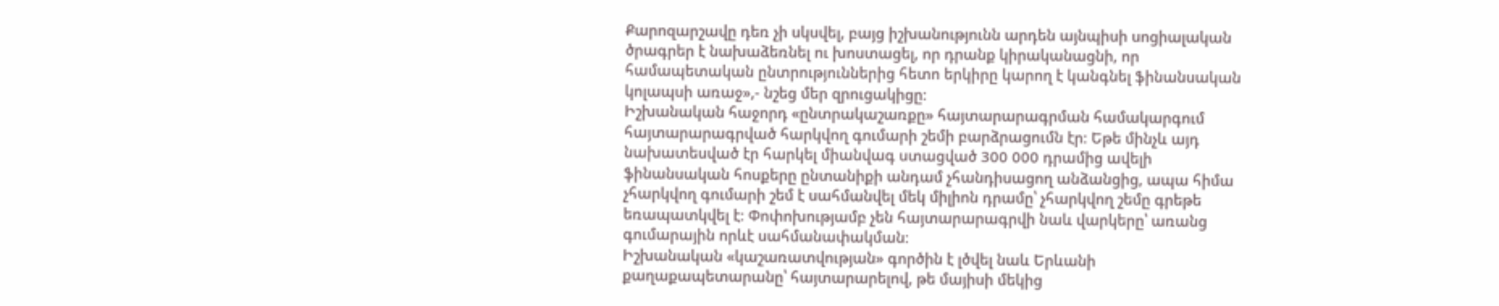Քարոզարշավը դեռ չի սկսվել, բայց իշխանությունն արդեն այնպիսի սոցիալական ծրագրեր է նախաձեռնել ու խոստացել, որ դրանք կիրականացնի, որ համապետական ընտրություններից հետո երկիրը կարող է կանգնել ֆինանսական կոլապսի առաջ»,- նշեց մեր զրուցակիցը։
Իշխանական հաջորդ «ընտրակաշառքը» հայտարարագրման համակարգում հայտարարագրված հարկվող գումարի շեմի բարձրացումն էր։ Եթե մինչև այդ նախատեսված էր հարկել միանվագ ստացված 300 000 դրամից ավելի ֆինանսական հոսքերը ընտանիքի անդամ չհանդիսացող անձանցից, ապա հիմա չհարկվող գումարի շեմ է սահմանվել մեկ միլիոն դրամը՝ չհարկվող շեմը գրեթե եռապատկվել է։ Փոփոխությամբ չեն հայտարարագրվի նաև վարկերը՝ առանց գումարային որևէ սահմանափակման։
Իշխանական «կաշառատվության» գործին է լծվել նաև Երևանի քաղաքապետարանը՝ հայտարարելով, թե մայիսի մեկից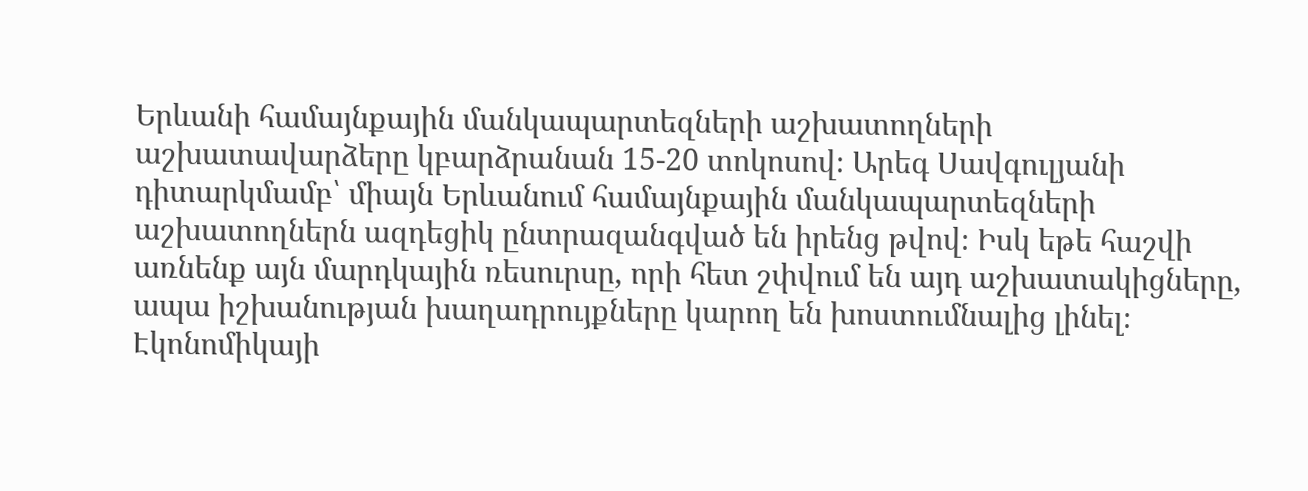Երևանի համայնքային մանկապարտեզների աշխատողների աշխատավարձերը կբարձրանան 15-20 տոկոսով։ Արեգ Սավգուլյանի դիտարկմամբ՝ միայն Երևանում համայնքային մանկապարտեզների աշխատողներն ազդեցիկ ընտրազանգված են իրենց թվով։ Իսկ եթե հաշվի առնենք այն մարդկային ռեսուրսը, որի հետ շփվում են այդ աշխատակիցները, ապա իշխանության խաղադրույքները կարող են խոստումնալից լինել։
Էկոնոմիկայի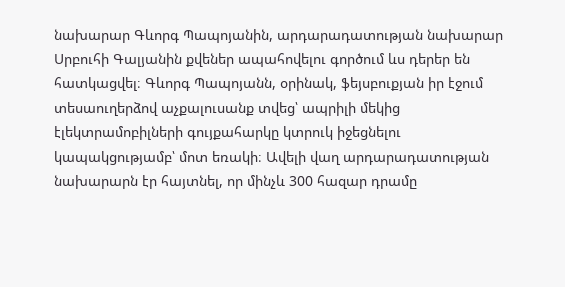նախարար Գևորգ Պապոյանին, արդարադատության նախարար Սրբուհի Գալյանին քվեներ ապահովելու գործում ևս դերեր են հատկացվել։ Գևորգ Պապոյանն, օրինակ, ֆեյսբուքյան իր էջում տեսաուղերձով աչքալուսանք տվեց՝ ապրիլի մեկից էլեկտրամոբիլների գույքահարկը կտրուկ իջեցնելու կապակցությամբ՝ մոտ եռակի։ Ավելի վաղ արդարադատության նախարարն էր հայտնել, որ մինչև 300 հազար դրամը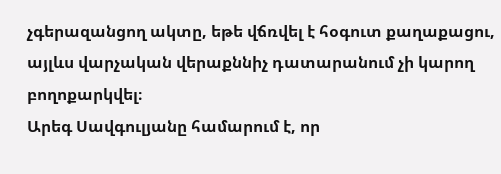չգերազանցող ակտը, եթե վճռվել է հօգուտ քաղաքացու, այլևս վարչական վերաքննիչ դատարանում չի կարող բողոքարկվել։
Արեգ Սավգուլյանը համարում է, որ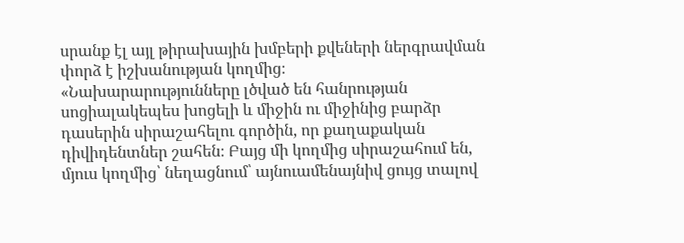սրանք էլ այլ թիրախային խմբերի քվեների ներգրավման փորձ է իշխանության կողմից։
«Նախարարությունները լծված են հանրության սոցիալակեպես խոցելի և միջին ու միջինից բարձր դասերին սիրաշահելու գործին, որ քաղաքական դիվիդենտներ շահեն։ Բայց մի կողմից սիրաշահում են, մյուս կողմից՝ նեղացնում՝ այնուամենայնիվ ցույց տալով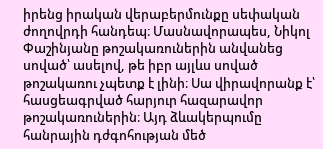իրենց իրական վերաբերմունքը սեփական ժողովրդի հանդեպ։ Մասնավորապես, Նիկոլ Փաշինյանը թոշակառուներին անվանեց սոված՝ ասելով, թե իբր այլևս սոված թոշակառու չպետք է լինի։ Սա վիրավորանք է՝ հասցեագրված հարյուր հազարավոր թոշակառուներին։ Այդ ձևակերպումը հանրային դժգոհության մեծ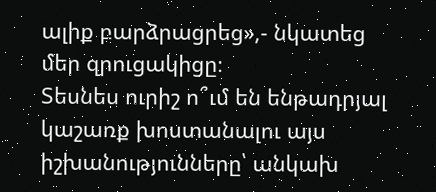ալիք բարձրացրեց»,- նկատեց մեր զրուցակիցը։
Տեսնես ուրիշ ո՞ւմ են ենթադրյալ կաշառք խոստանալու այս իշխանությունները՝ անկախ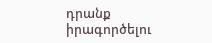դրանք իրագործելու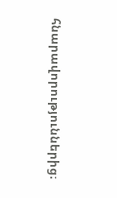հնարավորություններից։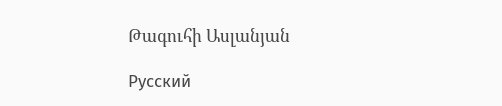Թագուհի Ասլանյան

Русский